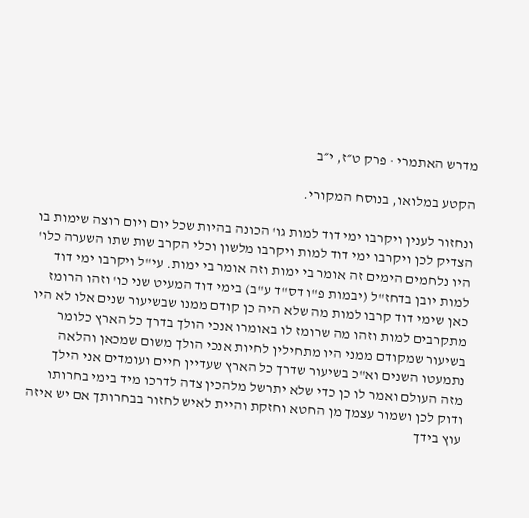מדרש האתמרי · פרק ט״ז, י״ב

הקטע במלואו, בנוסח המקורי.

ונחזור לענין ויקרבו ימי דוד למות גו' הכונה בהיות שכל יום ויום רוצה שימות בו הצדיק לכן ויקרבו ימי דוד למות ויקרבו מלשון וכלי הקרב שות שתו השערה כלו' היו נלחמים הימים זה אומר בי ימות וזה אומר בי ימות. עי"ל ויקרבו ימי דוד למות יובן בדחז"ל (יבמות פ"ו דס"ד ע"ב) בימי דוד המעיט שני כו' וזהו הרומז כאן שימי דוד קרבו למות מה שלא היה כן קודם ממנו שבשיעור שנים אלו לא היו מתקרבים למות וזהו מה שרומז לו באומרו אנכי הולך בדרך כל הארץ כלומר בשיעור שמקודם ממני היו מתחילין לחיות אנכי הולך משום שמכאן והלאה נתמעטו השנים וא"כ בשיעור שדרך כל הארץ שעדיין חיים ועומדים אני הילך מזה העולם ואמר לו כן כדי שלא יתרשל מלהכין צדה לדרכו מיד בימי בחרותו ודוק לכן ושמור עצמך מן החטא וחזקת והיית לאיש לחזור בבחרותך אם יש איזה עוץ בידך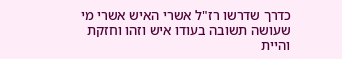כדרך שדרשו רז"ל אשרי האיש אשרי מי שעושה תשובה בעודו איש וזהו וחזקת והיית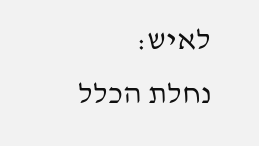לאיש:
נחלת הכלל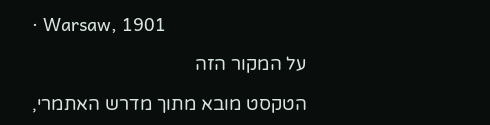· Warsaw, 1901

על המקור הזה

הטקסט מובא מתוך מדרש האתמרי,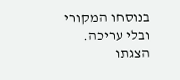בנוסחו המקורי ובלי עריכה. הצגתו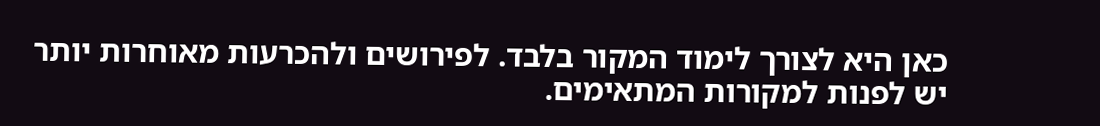כאן היא לצורך לימוד המקור בלבד. לפירושים ולהכרעות מאוחרות יותר יש לפנות למקורות המתאימים.